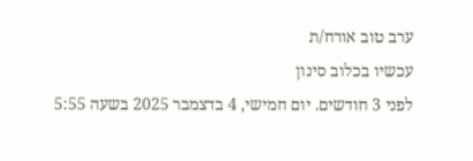ערב טוב אורח/ת
עכשיו בכלוב סינון
לפני 3 חודשים. יום חמישי, 4 בדצמבר 2025 בשעה 5:55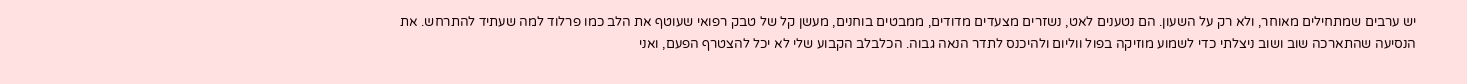יש ערבים שמתחילים מאוחר, ולא רק על השעון. הם נטענים לאט, נשזרים מצעדים מדודים, ממבטים בוחנים, מעשן קל של טבק רפואי שעוטף את הלב כמו פרלוד למה שעתיד להתרחש. את הנסיעה שהתארכה שוב ושוב ניצלתי כדי לשמוע מוזיקה בפול ווליום ולהיכנס לתדר הנאה גבוה. הכלבלב הקבוע שלי לא יכל להצטרף הפעם, ואני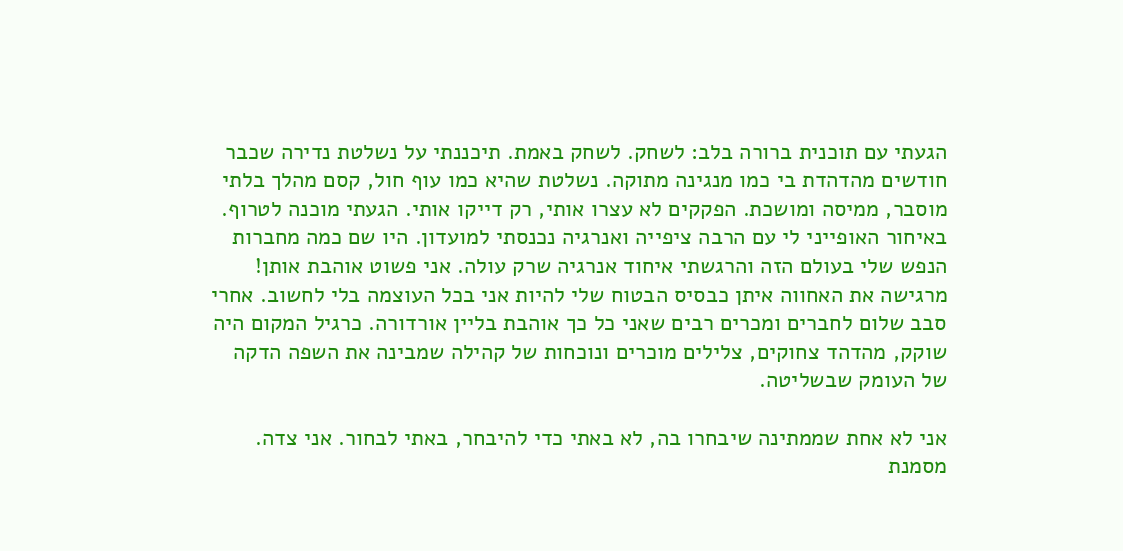הגעתי עם תוכנית ברורה בלב: לשחק. לשחק באמת. תיכננתי על נשלטת נדירה שכבר חודשים מהדהדת בי כמו מנגינה מתוקה. נשלטת שהיא כמו עוף חול, קסם מהלך בלתי מוסבר, ממיסה ומושכת. הפקקים לא עצרו אותי, רק דייקו אותי. הגעתי מוכנה לטרוף. באיחור האופייני לי עם הרבה ציפייה ואנרגיה נכנסתי למועדון. היו שם כמה מחברות הנפש שלי בעולם הזה והרגשתי איחוד אנרגיה שרק עולה. אני פשוט אוהבת אותן! מרגישה את האחווה איתן כבסיס הבטוח שלי להיות אני בכל העוצמה בלי לחשוב. אחרי סבב שלום לחברים ומכרים רבים שאני כל כך אוהבת בליין אורדורה. כרגיל המקום היה שוקק, מהדהד צחוקים, צלילים מוכרים ונוכחות של קהילה שמבינה את השפה הדקה של העומק שבשליטה.

אני לא אחת שממתינה שיבחרו בה, לא באתי כדי להיבחר, באתי לבחור. אני צדה. מסמנת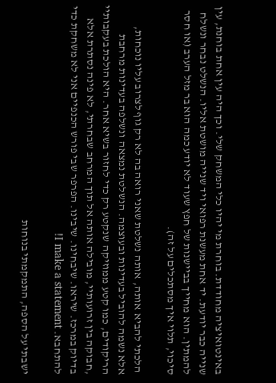באינטואיציה מחודדת. בוחרת מי יהיו כלי המשחק שלי. וכך היה עין אחת בוחנת, עין שנייה כבר יודעת. יד אחת מעשנת רפואי ויד שנייה מושטת אליו. הנשלט נבחר ונשלח להמתין. הוא מחייך בביישנות של חפץ שעוד לא יודע כמה הוא בר מזל הערב (או חסר סיכוי, תלוי איך מסתכלים על זה).

 הלכתי להביא אותה, אותה נשלטת שאני רואה בה לא רק גוף לצרוב עליו נוכחות, אלא נשמה להוביל בעדינות ובעוצמה. הנשלטת נמצאה ונשלפה בעדינות מרחבת הריקודים, כמו קטע ממוזיקה שנקטע רק כדי לחזור בשיא אחר. היא הולכת בעקבותיי ,חבוקה בין זרועותיי, מובילה אותה אל תוך המרחב שבחרתי, לא פינה נסתרת אלא בדיוק במרכז. שיראו. שיבחינו. שיבינו. הפרפר שבי פורש הכנפיים אני לא משחקת כדי להתחבא. I make a statement!

ישבתי על הספה, התמקמתי בנוחות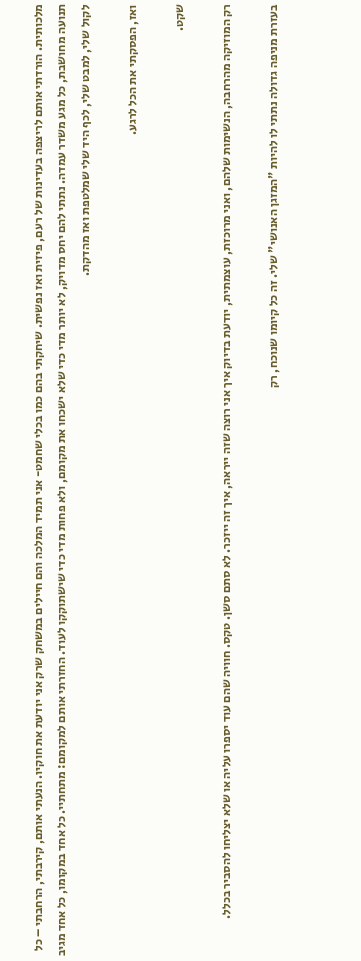מלכותית. הורדתי אותם לריצפה בעדינות של רעם, פיזית ואז נפשית. שיחקתי בהם כמו בכלי שחמט- אני תמיד המלכה והם חיילים במשחק שרק אני יודעת את חוקיו. הנעתי אותם, קירבתי, הרחבתי – כל תנועה מחושבת, כל מגע משדר עמדה. נתתי להם יחס מדויק, לא יותר מדי כדי שלא ישכחו את מקומם, ולא פחות מדי כדי שישתוקקו לעוד. החזרתי אותם למקומם: מתחתיי. כל אחד במקומו, כל אחד מגיב לקול שלי, למבט שלי, לכף היד שלי שמלטפת ואז מהדקת.

ואז, הפסקתי את הכל לרגע.

שקט.

רק המוזיקה מהרחבה, הנשימות שלהם, ואני מרוכזת, עוצמתית, יודעת בדיוק איך אני רוצה שזה ייראה, איך זה ייזכר. לא סתם סשן. טקס. חוויה שהם עוד יספרו עליה או שלא יצליחו להסביר בכלל.

בעזרת מניפה גדולה נתתי לו להיות "המזגן האנושי" שלי. זה כל קיומו שנוכח, רק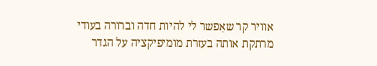אוויר קר שאִפשר לי להיות חדה וברורה בעודי מרתקת אותה בעזרת מומיפיקציה על הגדר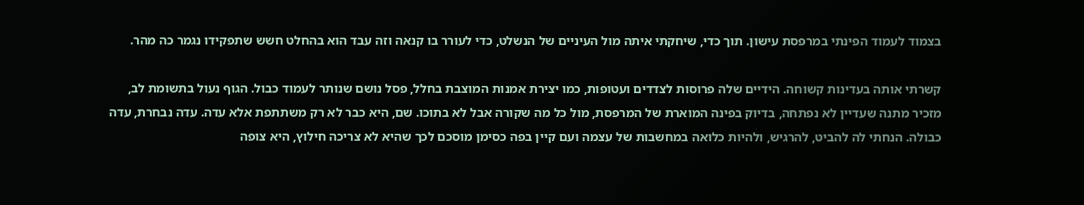בצמוד לעמוד הפינתי במרפסת עישון. תוך כדי, שיחקתי איתה מול העיניים של הנשלט, כדי לעורר בו קנאה וזה עבד הוא בהחלט חשש שתפקידו נגמר כה מהר.

קשרתי אותה בעדינות קשוחה. הידיים שלה פרוסות לצדדים ועטופות, כמו יצירת אמנות המוצבת בחלל, פסל נושם שנותר לעמוד כבול. הגוף נעול בתשומת לב, מזכיר מתנה שעדיין לא נפתחה, בדיוק בפינה המוארת של המרפסת, מול כל מה שקורה אבל לא בתוכו. שם, היא כבר לא רק משתתפת אלא עדה. עדה נבחרת, עדה כבולה. הנחתי לה להביט, להרגיש, ולהיות כלואה במחשבות של עצמה ועם קיין בפה כסימן מוסכם לכך שהיא לא צריכה חילוץ, היא צופה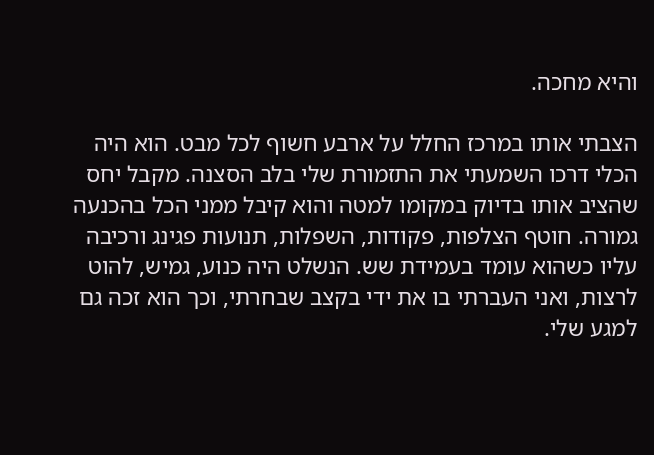והיא מחכה.

הצבתי אותו במרכז החלל על ארבע חשוף לכל מבט. הוא היה הכלי דרכו השמעתי את התזמורת שלי בלב הסצנה. מקבל יחס שהציב אותו בדיוק במקומו למטה והוא קיבל ממני הכל בהכנעה גמורה. חוטף הצלפות, פקודות, השפלות, תנועות פגינג ורכיבה עליו כשהוא עומד בעמידת שש. הנשלט היה כנוע, גמיש, להוט לרצות, ואני העברתי בו את ידי בקצב שבחרתי, וכך הוא זכה גם למגע שלי.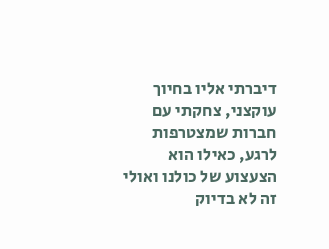דיברתי אליו בחיוך עוקצני, צחקתי עם חברות שמצטרפות לרגע, כאילו הוא הצעצוע של כולנו ואולי זה לא בדיוק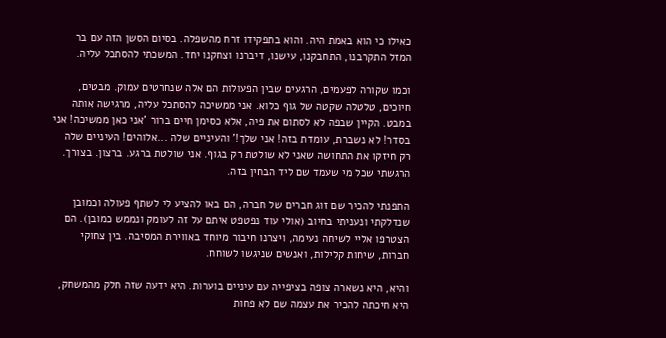כאילו כי הוא באמת היה. והוא בתפקידו זרח מהשפלה. בסיום הסשן הזה עם בר המזל התקרבנו, התחבקנו, עישנו, דיברנו וצחקנו יחד. המשכתי להסתכל עליה.

וכמו שקורה לפעמים, הרגעים שבין הפעולות הם אלה שנחרטים עמוק. מבטים, חיוכים, טלטלה שקטה של גוף כלוא. אני ממשיכה להסתכל עליה, מרגישה אותה במבט. הקיין שבפה לא לסתום את פיה, אלא כסימן חיים ברור 'אני כאן ממשיכה! אני בסדר! לא נשברת, עומדת בזה! אני שלך!' והעיניים שלה ...אלוהים! העיניים שלה רק חיזקו את התחושה שאני לא שולטת רק בגוף. אני שולטת ברגע. ברצון. בצורך. הרגשתי שכל מי שעמד שם ליד הבחין בזה.

התפנתי להכיר שם זוג חברים של חברה, הם באו להציע לי לשתף פעולה וכמובן שנדלקתי ונעניתי בחיוב (אולי עוד נפטפט איתם על זה לעומק ונממש כמובן). הם הצטרפו אליי לשיחה נעימה, ויצרנו חיבור מיוחד באווירת המסיבה. בין צחוקי חברות, שיחות קלילות, ואנשים שניגשו לשוחח.

והיא, היא נשארה צופה בציפייה עם עיניים בוערות. היא ידעה שזה חלק מהמשחק, היא חיכתה להכיר את עצמה שם לא פחות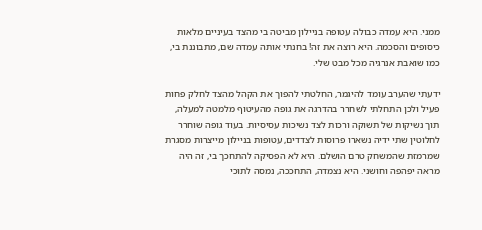ממני. היא עמדה כבולה עטופה בניילון מביטה בי מהצד בעיניים מלאות כיסופים והסכמה. היא רוצה את זה! בחנתי אותה עמדה שם, מתבוננת בי, כמו שואבת אנרגיה מכל מבט שלי.

ידעתי שהערב עומד להיגמר, החלטתי להפוך את הקהל מהצד לחלק פחות פעיל ולכן התחלתי לשחרר בהדרגה את גופה מהעיטוף מלמטה למעלה, תוך נשיקות של תשוקה ורכות לצד נשיכות עסיסיות. בעוד גופה שוחרר לחלוטין שתי ידיה נשארו פרוסות לצדדים, עטופות בניילון מייצרות מסגרת שמרמזת שהמשחק טרם הושלם. היא לא הפסיקה להתחכך בי, זה היה מראה יפהפה וחושני. היא נצמדה, התחככה, נמסה לתוכי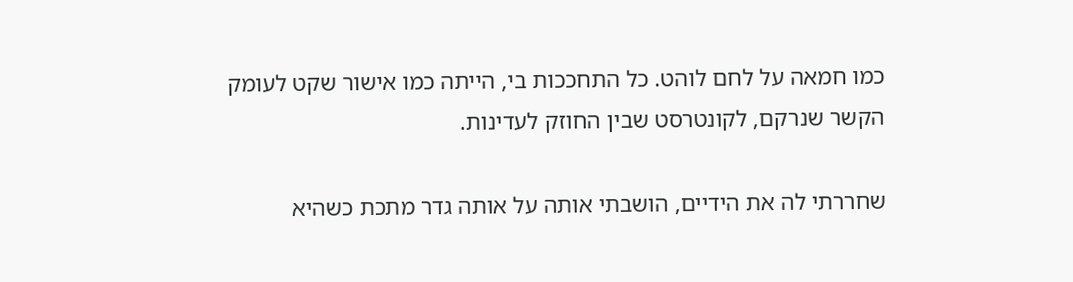כמו חמאה על לחם לוהט. כל התחככות בי, הייתה כמו אישור שקט לעומק הקשר שנרקם, לקונטרסט שבין החוזק לעדינות.

שחררתי לה את הידיים, הושבתי אותה על אותה גדר מתכת כשהיא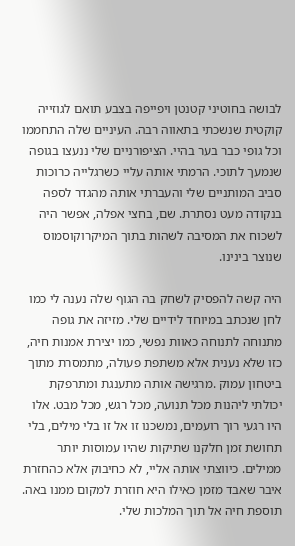לבושה בחוטיני קטנטן ויפייפה בצבע תואם לגוזייה קוקטית שנשכתי בתאווה רבה. העיניים שלה התחממו וכל גופי כבר בער בהיי. הציפורניים שלי ננעצו בגופה שנמעך לתוכי. הרמתי אותה עליי כשרגלייה כרוכות סביב המותניים שלי והעברתי אותה מהגדר לספה בנקודה מעט נסתרת. שם, בחצי אפלה, אפשר היה לשכוח את המסיבה לשהות בתוך המיקרוקוסמוס שנוצר בינינו.

היה קשה להפסיק לשחק בה הגוף שלה נענה לי כמו לחן שנכתב במיוחד לידיים שלי. מזיזה את גופה מתנוחה לתנוחה כאוות נפשי, כמו יצירת אמנות חיה, כזו שלא נענית אלא משתפת פעולה, מתמסרת מתוך ביטחון עמוק .מרגישה אותה מתענגת ומתרפקת יכולתי ליהנות מכל תנועה, מכל רגש, מכל מבט. אלו היו רגעי רוך רועמים, נמשכנו זו אל זו בלי מילים, בלי תחושת זמן חלקנו שתיקות שהיו עמוסות יותר ממילים. כיווצתי אותה אליי, לא כחיבוק אלא כהחזרת איבר שאבד מזמן כאילו היא חוזרת למקום ממנו באה. תוספת חיה אל תוך המלכות שלי.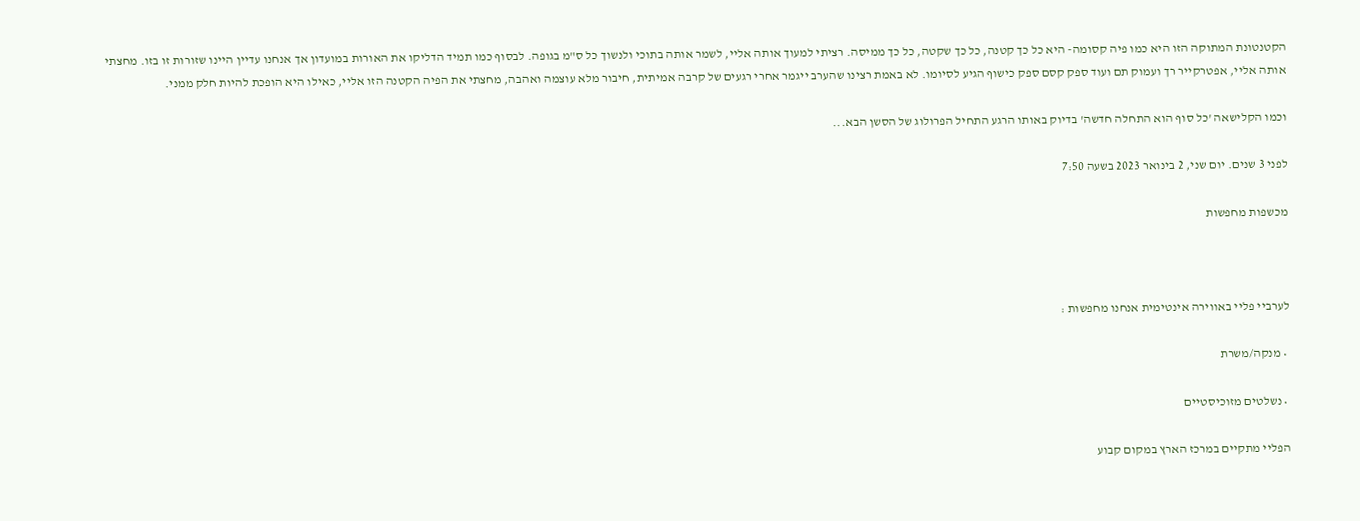הקטנטונת המתוקה הזו היא כמו פיה קסומה- היא כל כך קטנה, כל כך שקטה, כל כך ממיסה. רציתי למעוך אותה אליי, לשמר אותה בתוכי ולנשוך כל ס"מ בגופה. לבסוף כמו תמיד הדליקו את האורות במועדון אך אנחנו עדיין היינו שזורות זו בזו. מחצתי אותה אליי, אפטרקייר רך ועמוק תם ועוד ספק קסם ספק כישוף הגיע לסיומו. לא באמת רצינו שהערב ייגמר אחרי רגעים של קרבה אמיתית, חיבור מלא עוצמה ואהבה, מחצתי את הפיה הקטנה הזו אליי, כאילו היא הופכת להיות חלק ממני.

וכמו הקלישאה 'כל סוף הוא התחלה חדשה' בדיוק באותו הרגע התחיל הפרולוג של הסשן הבא...

לפני 3 שנים. יום שני, 2 בינואר 2023 בשעה 7:50

מכשפות מחפשות



לערביי פליי באווירה אינטימית אנחנו מחפשות :

 • מנקה/משרת

 • נשלטים מזוכיסטיים

הפליי מתקיים במרכז הארץ במקום קבוע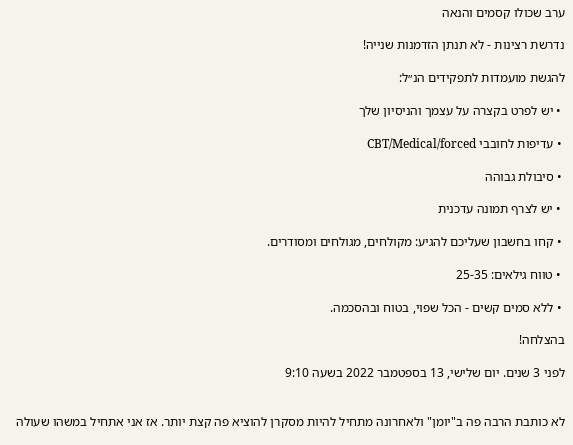ערב שכולו קסמים והנאה

נדרשת רצינות - לא תנתן הזדמנות שנייה!

להגשת מועמדות לתפקידים הנ״ל:

 • יש לפרט בקצרה על עצמך והניסיון שלך

 • עדיפות לחובבי CBT/Medical/forced

 • סיבולת גבוהה

 • יש לצרף תמונה עדכנית

 • קחו בחשבון שעליכם להגיע: מקולחים, מגולחים ומסודרים.

 • טווח גילאים: 25-35

 • ללא סמים קשים - הכל שפוי, בטוח ובהסכמה.

בהצלחה!

לפני 3 שנים. יום שלישי, 13 בספטמבר 2022 בשעה 9:10


לא כותבת הרבה פה ב"יומן" ולאחרונה מתחיל להיות מסקרן להוציא פה קצת יותר. אז אני אתחיל במשהו שעולה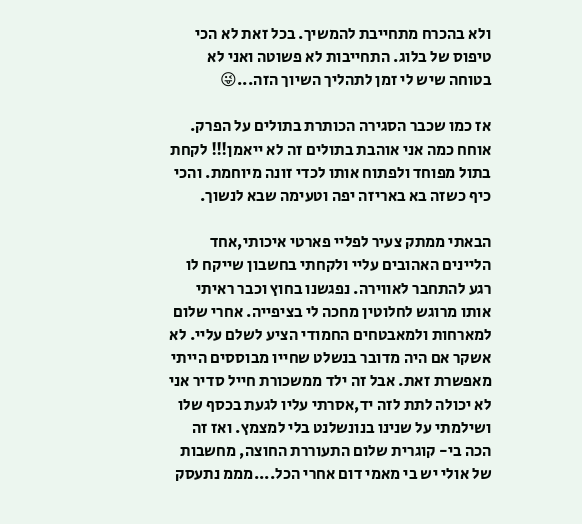ולא בהכרח מתחייבת להמשיך. בכל זאת לא הכי טיפוס של בלוג. התחייבות לא פשוטה ואני לא בטוחה שיש לי זמן לתהליך השיוך הזה...😜

אז כמו שכבר הסגירה הכותרת בתולים על הפרק. אוחח כמה אני אוהבת בתולים זה לא ייאמן!!! לקחת בתול מפוחד ולפתוח אותו לכדי זונה מיוחמת. והכי כיף כשזה בא באריזה יפה וטעימה שבא לנשוך.

הבאתי ממתק צעיר לפליי פארטי איכותי,אחד הליינים האהובים עליי ולקחתי בחשבון שייקח לו רגע להתחבר לאווירה. נפגשנו בחוץ וכבר ראיתי אותו מרוגש לחלוטין מחכה לי בציפייה. אחרי שלום למארחות ולמאבטחים החמודי הציע לשלם עליי. לא אשקר אם היה מדובר בנשלט שחייו מבוססים הייתי מאפשרת זאת. אבל זה ילד ממשכורת חייל סדיר אני לא יכולה לתת לזה יד,אסרתי עליו לגעת בכסף שלו ושילמתי על שנינו בנונשלנט בלי למצמץ. ואז זה הכה בי- קוגרית שלום התעוררת החוצה, מחשבות של אולי יש בי מאמי דום אחרי הכל....מממ נתעסק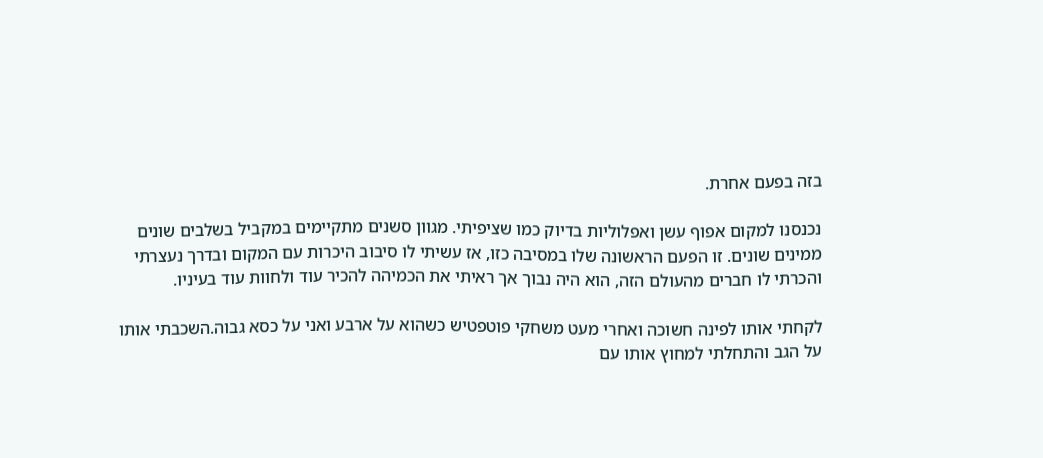בזה בפעם אחרת.

נכנסנו למקום אפוף עשן ואפלוליות בדיוק כמו שציפיתי. מגוון סשנים מתקיימים במקביל בשלבים שונים ממינים שונים. זו הפעם הראשונה שלו במסיבה כזו, אז עשיתי לו סיבוב היכרות עם המקום ובדרך נעצרתי והכרתי לו חברים מהעולם הזה, הוא היה נבוך אך ראיתי את הכמיהה להכיר עוד ולחוות עוד בעיניו.

לקחתי אותו לפינה חשוכה ואחרי מעט משחקי פוטפטיש כשהוא על ארבע ואני על כסא גבוה.השכבתי אותו על הגב והתחלתי למחוץ אותו עם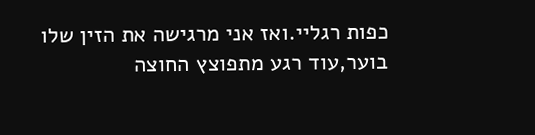כפות רגליי.ואז אני מרגישה את הזין שלו בוער,עוד רגע מתפוצץ החוצה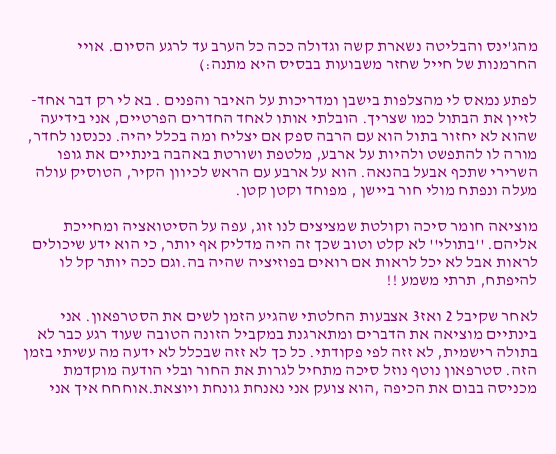מהג'ינס והבליטה נשארת קשה וגדולה ככה כל הערב עד לרגע הסיום. אויי החרמנות של חייל שחזר משבועות בבסיס היא מתנה:)

לפתע נמאס לי מהצלפות בישבן ומדריכות על האיבר והפנים . בא לי רק דבר אחד- לזיין את הבתול כמו שצריך. הובלתי אותו לאחד החדרים הפרטיים, אני בידיעה שהוא לא יחזור בתול הוא עם הרבה ספק אם יצליח ומה בכלל יהיה. נכנסנו לחדר, מורה לו להתפשט ולהיות על ארבע, מלטפת ושורטת באהבה בינתיים את גופו השרירי שתכף אבעל בהנאה. הוא על ארבע עם הראש לכיוון הקיר, הטוסיק עולה מעלה ונפתח מולי חור ביישן , מפוחד וקטן קטן.

מוציאה חומר סיכה וקולטת שמציצים לנו זוג, עפה על הסיטואציה ומחייכת אליהם. ''בתולי'' לא קלט וטוב שכך זה היה מדליק אף יותר, כי הוא ידע שיכולים לראות אבל לא יכל לראות אם רואים בפוזיציה שהיה בה.וגם ככה יותר קל לו להיפתח, תרתי משמע !!

לאחר שקיבל 2 ואז3 אצבעות החלטתי שהגיע הזמן לשים את הסטרפאון. אני בינתיים מוציאה את הדברים ומתארגנת במקביל הזונה הטובה שעוד רגע כבר לא בתולה רישמית, לא זזה לפי פקודתי. כל כך לא זזה שבכלל לא ידעה מה עשיתי בזמן הזה. סטרפאון נוטף נוזל סיכה מתחיל לגרות את החור ובלי הודעה מוקדמת מכניסה בבום את הכיפה ,הוא צועק אני נאנחת גונחת ויוצאת.אוחחח איך אני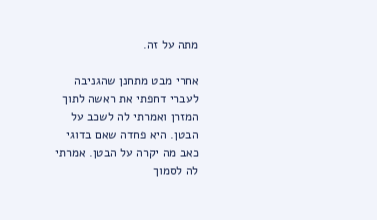מתה על זה.

אחרי מבט מתחנן שהגניבה לעברי דחפתי את ראשה לתוך המזרן ואמרתי לה לשכב על הבטן. היא פחדה שאם בדוגי כאב מה יקרה על הבטן. אמרתי לה לסמוך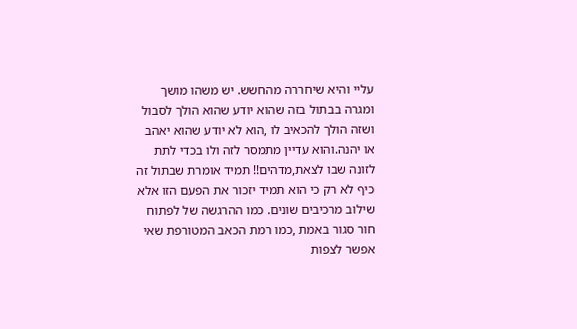עליי והיא שיחררה מהחשש. יש משהו מושך ומגרה בבתול בזה שהוא יודע שהוא הולך לסבול ושזה הולך להכאיב לו ,הוא לא יודע שהוא יאהב או יהנה.והוא עדיין מתמסר לזה ולו בכדי לתת לזונה שבו לצאת,מדהים!! תמיד אומרת שבתול זה כיף לא רק כי הוא תמיד יזכור את הפעם הזו אלא שילוב מרכיבים שונים. כמו ההרגשה של לפתוח חור סגור באמת ,כמו רמת הכאב המטורפת שאי אפשר לצפות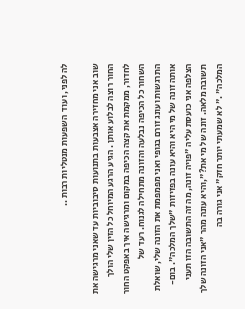לה לפני, ועוד  השפעות מנטליות רבות ..

שוב אני מחזירה אצבעות בתנועות סיבוביות עד שאני מרגישה את החור רוצה לבלוע אותן . הגיע הרגע המיוחל כל הזין שלי הולך לחדור, ממקמת את קצה הכיפה במקום ומרגישה איך באפקט החור השחור כל הכיפה נבלעה והזונה מתחילה לגנוח. רעד של התרגשות ועונג זורם בגופי ואני מפמפמת את הזונה שלי, שואלת אותה זונה של מי היא והיא עונה בפזיזות "שלך המלכה". בום- הצלפה אני כועסת עליה "פויה זונה, מה זה התשובה הזו תעני תשובה מלאה. זונה של מי את?",והיא עונה מהר "אני הזונה שלך המלכה" ." לא שמעתי יותר חזק" אני גורה בה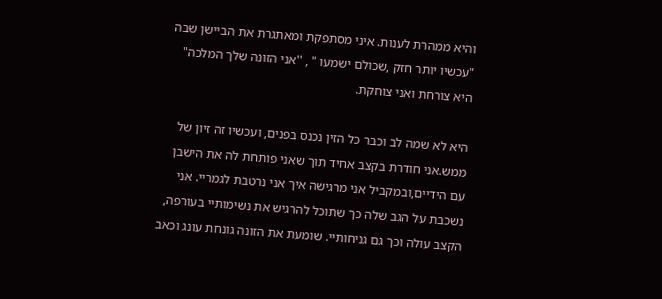והיא ממהרת לענות. איני מסתפקת ומאתגרת את הביישן שבה "עכשיו יותר חזק ,שכולם ישמעו " , ''אני הזונה שלך המלכה" היא צורחת ואני צוחקת.

היא לא שמה לב וכבר כל הזין נכנס בפנים, ועכשיו זה זיון של ממש.אני חודרת בקצב אחיד תוך שאני פותחת לה את הישבן עם הידיים,ובמקביל אני מרגישה איך אני נרטבת לגמריי. אני נשכבת על הגב שלה כך שתוכל להרגיש את נשימותיי בעורפה, הקצב עולה וכך גם גניחותיי. שומעת את הזונה גונחת עונג וכאב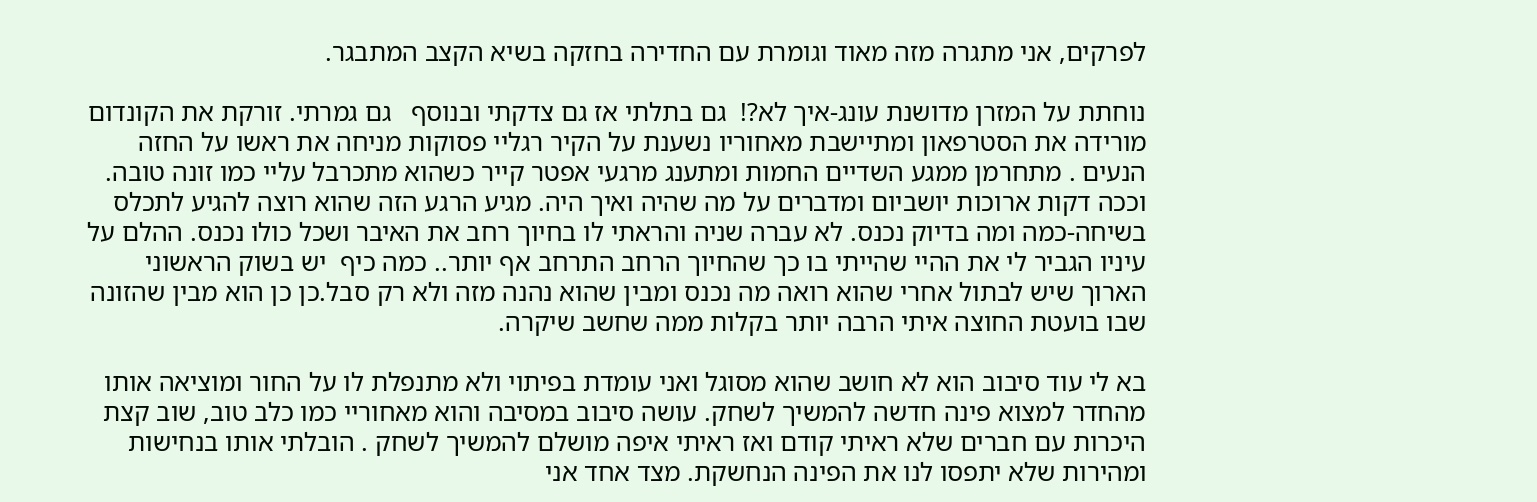לפרקים, אני מתגרה מזה מאוד וגומרת עם החדירה בחזקה בשיא הקצב המתבגר.

נוחתת על המזרן מדושנת עונג-איך לא?!  גם בתלתי אז גם צדקתי ובנוסף   גם גמרתי. זורקת את הקונדום מורידה את הסטרפאון ומתיישבת מאחוריו נשענת על הקיר רגליי פסוקות מניחה את ראשו על החזה הנעים . מתחרמן ממגע השדיים החמות ומתענג מרגעי אפטר קייר כשהוא מתכרבל עליי כמו זונה טובה. וככה דקות ארוכות יושביום ומדברים על מה שהיה ואיך היה. מגיע הרגע הזה שהוא רוצה להגיע לתכלס בשיחה-כמה ומה בדיוק נכנס. לא עברה שניה והראתי לו בחיוך רחב את האיבר ושכל כולו נכנס. ההלם על עיניו הגביר לי את ההיי שהייתי בו כך שהחיוך הרחב התרחב אף יותר.. כמה כיף  יש בשוק הראשוני הארוך שיש לבתול אחרי שהוא רואה מה נכנס ומבין שהוא נהנה מזה ולא רק סבל.כן כן הוא מבין שהזונה שבו בועטת החוצה איתי הרבה יותר בקלות ממה שחשב שיקרה.

בא לי עוד סיבוב הוא לא חושב שהוא מסוגל ואני עומדת בפיתוי ולא מתנפלת לו על החור ומוציאה אותו מהחדר למצוא פינה חדשה להמשיך לשחק. עושה סיבוב במסיבה והוא מאחוריי כמו כלב טוב, שוב קצת היכרות עם חברים שלא ראיתי קודם ואז ראיתי איפה מושלם להמשיך לשחק . הובלתי אותו בנחישות ומהירות שלא יתפסו לנו את הפינה הנחשקת. מצד אחד אני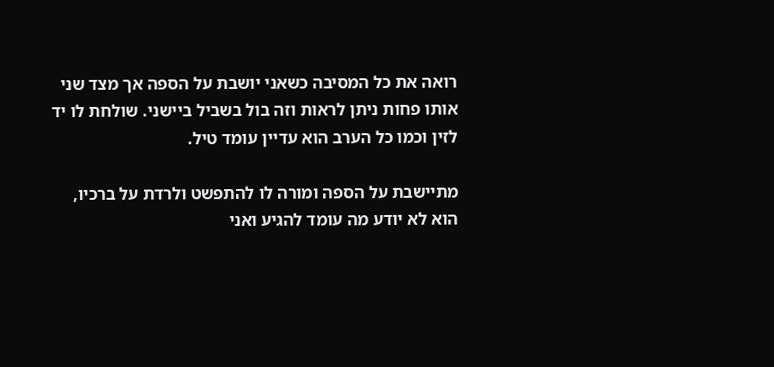רואה את כל המסיבה כשאני יושבת על הספה אך מצד שני אותו פחות ניתן לראות וזה בול בשביל ביישני. שולחת לו יד לזין וכמו כל הערב הוא עדיין עומד טיל.

מתיישבת על הספה ומורה לו להתפשט ולרדת על ברכיו, הוא לא יודע מה עומד להגיע ואני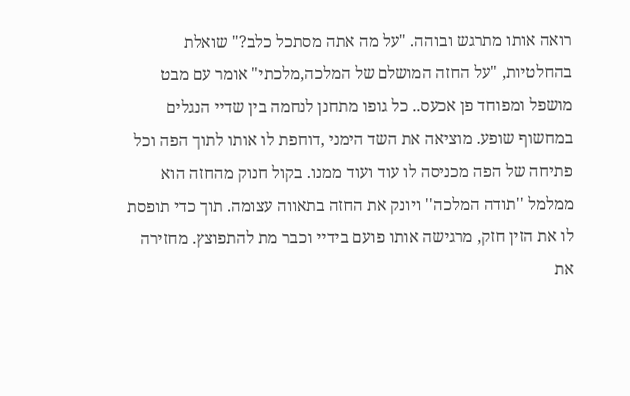רואה אותו מתרגש ובוהה. "על מה אתה מסתכל כלב?" שואלת בהחלטיות, "על החזה המושלם של המלכה,מלכתי" אומר עם מבט מושפל ומפוחד פן אכעס.. כל גופו מתחנן לנחמה בין שדיי הנגלים במחשוף שופע. מוציאה את השד הימני ,דוחפת לו אותו לתוך הפה וכל פתיחה של הפה מכניסה לו עוד ועוד ממנו. בקול חנוק מהחזה הוא ממלמל ''תודה המלכה'' ויונק את החזה בתאווה עצומה. תוך כדי תופסת לו את הזין חזק, מרגישה אותו פועם בידיי וכבר מת להתפוצץ. מחזירה את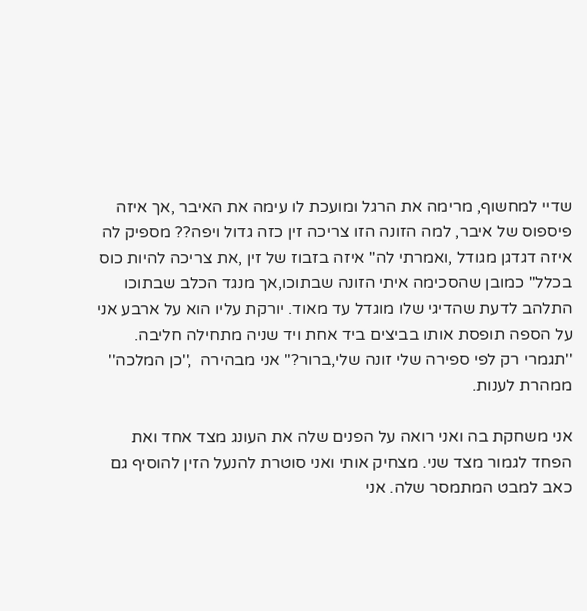שדיי למחשוף, מרימה את הרגל ומועכת לו עימה את האיבר ,אך איזה פיספוס של איבר, למה הזונה הזו צריכה זין כזה גדול ויפה?? מספיק לה איזה דגדגן מגודל ,ואמרתי לה" איזה בזבוז של זין ,את צריכה להיות כוס בכלל" כמובן שהסכימה איתי הזונה שבתוכו,אך מנגד הכלב שבתוכו התלהב לדעת שהדיגי שלו מוגדל עד מאוד. יורקת עליו הוא על ארבע אני על הספה תופסת אותו בביצים ביד אחת ויד שניה מתחילה חליבה. ''תגמרי רק לפי ספירה שלי זונה שלי,ברור?" אני מבהירה  ,''כן המלכה'' ממהרת לענות.

אני משחקת בה ואני רואה על הפנים שלה את העונג מצד אחד ואת הפחד לגמור מצד שני. מצחיק אותי ואני סוטרת להנעל הזין להוסיף גם כאב למבט המתמסר שלה. אני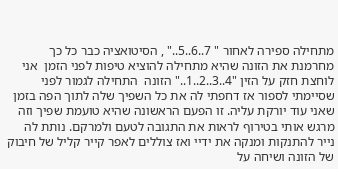מתחילה ספירה לאחור " 7..6..5.." , הסיטואציה כבר כל כך מחרמנת את הזונה שהיא מתחילה להוציא טיפות לפני הזמן  אני לוחצת חזק על הזין "4..3..2..1.." הזונה  התחילה לגמור לפני שסיימתי לספור אז דחפתי לה את כל השפיך שלה לתוך הפה בזמן שאני עוד יורקת עליה. זו הפעם הראשונה שהיא טועמת שפיך וזה מרגש אותי בטירוף לראות את התגובה לטעם ולמרקם. נותת לה נייר להתנקות ומנקה את ידיי ואז צוללים לאפר קייר קליל של חיבוק של הזונה ושיחה על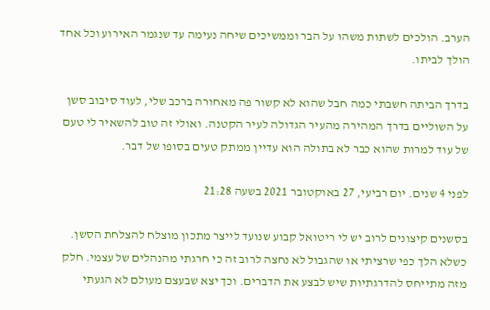הערב. הולכים לשתות משהו על הבר וממשיכים שיחה נעימה עד שנגמר האירוע וכל אחד הולך לביתו.

בדרך הביתה חשבתי כמה חבל שהוא לא קשור פה מאחורה ברכב שלי, לעוד סיבוב סשן על השוליים בדרך המהירה מהעיר הגדולה לעיר הקטנה. ואולי זה טוב להשאיר לי טעם של עוד למרות שהוא כבר לא בתולה הוא עדיין ממתק טעים בסופו של דבר.

לפני 4 שנים. יום רביעי, 27 באוקטובר 2021 בשעה 21:28

בסשנים קיצונים לרוב יש לי ריטואל קבוע שנועד לייצר מתכון מוצלח להצלחת הסשן. כשלא הלך כפי שרציתי או שהגבול לא נחצה לרוב זה כי חרגתי מהנהלים של עצמי. חלק מזה מתייחס להדרגתיות שיש לבצע את הדברים. וכך יצא שבעצם מעולם לא הגעתי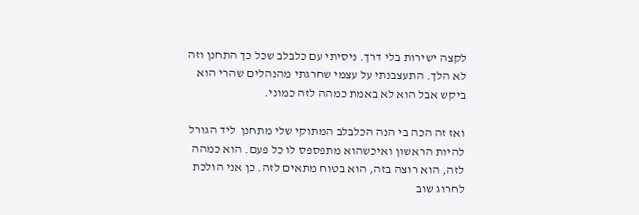לקצה ישירות בלי דרך. ניסיתי עם כלבלב שכל כך התחנן וזה לא הלך. התעצבנתי על עצמי שחרגתי מהנהלים שהרי הוא ביקש אבל הוא לא באמת כמהה לזה כמוני.

ואז זה הכה בי הנה הכלבלב המתוקי שלי מתחנן  ליד הגורל להיות הראשון ואיכשהוא מתפספס לו כל פעם. הוא כמהה לזה, הוא רוצה בזה, הוא בטוח מתאים לזה. כן אני הולכת לחרוג שוב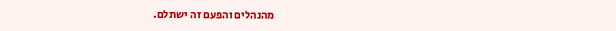מהנהלים והפעם זה ישתלם.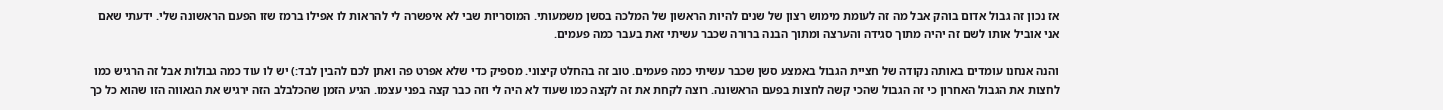אז נכון זה גבול אדום בוהק אבל מה זה לעומת מימוש רצון של שנים להיות הראשון של המלכה בסשן משמעותי. המוסריות שבי לא איפשרה לי להראות לו אפילו ברמז שזו הפעם הראשונה שלי. ידעתי שאם אני אוביל אותו לשם זה יהיה מתוך סגידה והערצה ומתוך הבנה ברורה שכבר עשיתי זאת בעבר כמה פעמים.

והנה אנחנו עומדים באותה נקודה של חציית הגבול באמצע סשן שכבר עשיתי כמה פעמים. טוב זה בהחלט קיצוני. מספיק כדי שלא אפרט פה ואתן לכם להבין לבד:) יש לו עוד כמה גבולות אבל זה הרגיש כמו לחצות את הגבול האחרון כי זה הגבול שהכי קשה לחצות בפעם הראשונה. רוצה לקחת את זה לקצה כמו שעוד לא היה לי וזה כבר קצה בפני עצמו. הגיע הזמן שהכלבלב הזה ירגיש את הגאווה הזו שהוא כל כך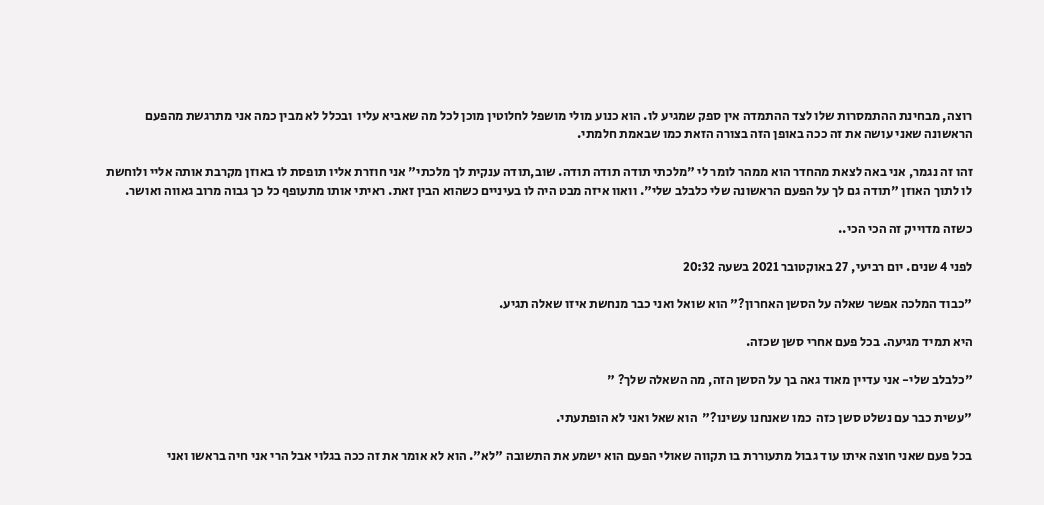רוצה, מבחינת ההתמסרות שלו לצד ההתמדה אין ספק שמגיע לו. הוא כנוע מולי מושפל לחלוטין מוכן לכל מה שאביא עליו  ובכלל לא מבין כמה אני מתרגשת מהפעם הראשונה שאני עושה את זה ככה באופן הזה בצורה הזאת כמו שבאמת חלמתי.

זהו זה נגמר, אני באה לצאת מהחדר הוא ממהר לומר לי "מלכתי תודה תודה תודה. שוב,תודה ענקית לך מלכתי" אני חוזרת אליו תופסת לו באוזן מקרבת אותה אליי ולוחשת לו לתוך האוזן "תודה גם לך על הפעם הראשונה שלי כלבלב שלי". וואוו איזה מבט היה לו בעיניים כשהוא הבין זאת. ראיתי אותו מתעופף כל כך גבוה מרוב גאווה ואושר.

כשזה מדוייק זה הכי הכי..

לפני 4 שנים. יום רביעי, 27 באוקטובר 2021 בשעה 20:32

"כבוד המלכה אפשר שאלה על הסשן האחרון?" הוא שואל ואני כבר מנחשת איזו שאלה תגיע.

היא תמיד מגיעה. בכל פעם אחרי סשן שכזה.

"כלבלב שלי- אני עדיין מאוד גאה בך על הסשן הזה, מה השאלה שלך? "

"עשית כבר עם נשלט סשן כזה  כמו שאנחנו עשינו?"  הוא שאל ואני לא הופתעתי.

בכל פעם שאני חוצה איתו עוד גבול מתעוררת בו תקווה שאולי הפעם הוא ישמע את התשובה "לא". הוא לא אומר את זה ככה בגלוי אבל הרי אני חיה בראשו ואני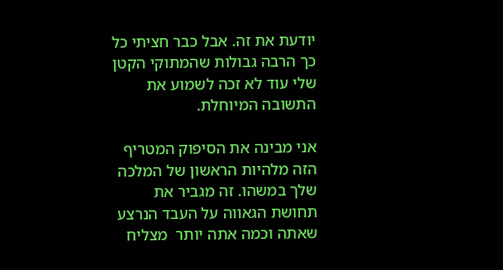יודעת את זה. אבל כבר חציתי כל כך הרבה גבולות שהמתוקי הקטן שלי עוד לא זכה לשמוע את התשובה המיוחלת.

אני מבינה את הסיפוק המטריף הזה מלהיות הראשון של המלכה שלך במשהו. זה מגביר את תחושת הגאווה על העבד הנרצע שאתה וכמה אתה יותר  מצליח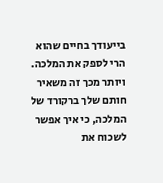בייעודך בחיים שהוא הרי לספק את המלכה. ויותר מכך זה משאיר חותם שלך ברקורד של המלכה, כי איך אפשר לשכוח את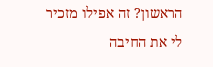הראשון? זה אפילו מזכיר לי את החיבה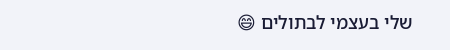שלי בעצמי לבתולים 😄